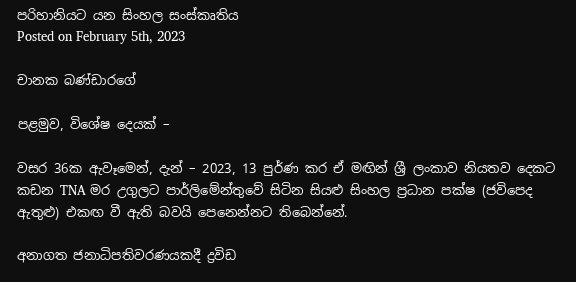පරිහානියට යන සිංහල සංස්කෘතිය
Posted on February 5th, 2023

චානක බණ්ඩාරගේ

පළමුව, විශේෂ දෙයක් –

වසර 36ක ඇවෑමෙන්, දැන් – 2023, 13 පුර්ණ කර ඒ මඟින් ශ්‍රී ලංකාව නියතව දෙකට කඩන TNA මර උගුලට පාර්ලිමේන්තුවේ සිටින සියළු සිංහල ප්‍රධාන පක්ෂ (ජවිපෙද ඇතුළු) එකඟ වී ඇති බවයි පෙනෙන්නට තිබෙන්නේ.

අනාගත ජනාධිපතිවරණයකදී ද්‍රවිඩ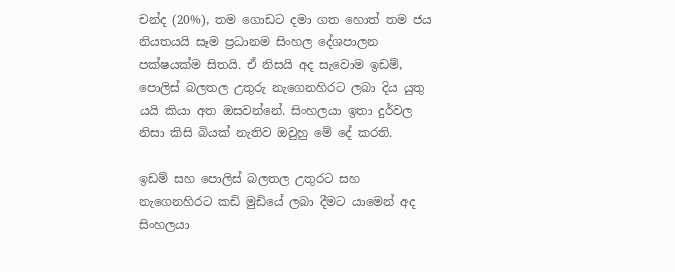චන්ද (20%), තම ගොඩට දමා ගත හොත් තම ජය නියතයයි සෑම ප්‍රධානම සිංහල දේශපාලන පක්ෂයක්ම සිතයි. ඒ නිසයි අද සැවොම ඉඩම්, පොලිස් බලතල උතුරු නැගෙනහිරට ලබා දිය යුතු යයි කියා අත ඔසවන්නේ. සිංහලයා ඉතා දුර්වල නිසා කිසි බියක් නැතිව ඔවුහු මේ දේ කරති.

ඉඩම් සහ පොලිස් බලතල උතුරට සහ නැගෙනහිරට කඩි මුඩියේ ලබා දීමට යාමෙන් අද සිංහලයා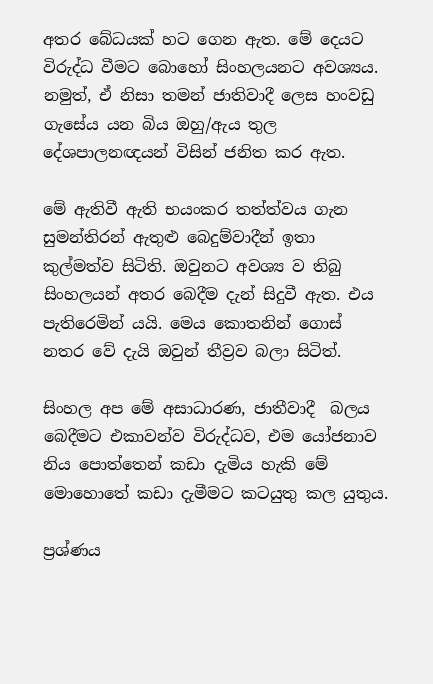අතර බේධයක් හට ගෙන ඇත. මේ දෙයට විරුද්ධ වීමට බොහෝ සිංහලයනට අවශ්‍යය. නමුත්, ඒ නිසා තමන් ජාතිවාදී ලෙස හංවඩු ගැසේය යන බිය ඔහු/ඇය තුල දේශපාලනඥයන් විසින් ජනිත කර ඇත.

මේ ඇතිවී ඇති භයංකර තත්ත්වය ගැන සුමන්තිරන් ඇතුළු බෙදුම්වාදීන් ඉතා කුල්මත්ව සිටිති. ඔවුනට අවශ්‍ය ව තිබු සිංහලයන් අතර බෙදීම දැන් සිදුවී ඇත. එය පැතිරෙමින් යයි. මෙය කොතනින් ගොස් නතර වේ දැයි ඔවුන් තීව්‍රව බලා සිටිත්.

සිංහල අප මේ අසාධාරණ, ජාතීවාදී  බලය බෙදීමට එකාවන්ව විරුද්ධව, එම යෝජනාව නිය පොත්තෙන් කඩා දැමිය හැකි මේ මොහොතේ කඩා දැමීමට කටයුතු කල යුතුය.

ප්‍රශ්ණය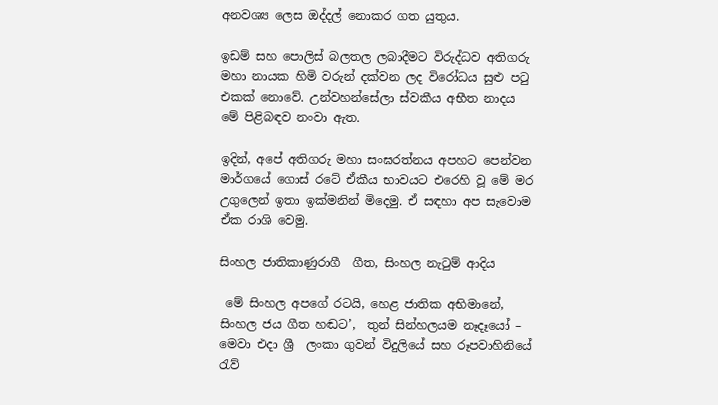අනවශ්‍ය ලෙස ඔද්දල් නොකර ගත යුතුය.

ඉඩම් සහ පොලිස් බලතල ලබාදීමට විරුද්ධව අතිගරු මහා නායක හිමි වරුන් දක්වන ලද විරෝධය සුළු පටු එකක් නොවේ. උන්වහන්සේලා ස්වකීය අභීත නාදය මේ පිළිබඳව නංවා ඇත.

ඉදින්, අපේ අතිගරු මහා සංඝරත්නය අපහට පෙන්වන මාර්ගයේ ගොස් රටේ ඒකීය භාවයට එරෙහි වූ මේ මර උගුලෙන් ඉතා ඉක්මනින් මිදෙමු. ඒ සඳහා අප සැවොම ඒක රාශි වෙමු.

සිංහල ජාතිකාණුරාගී  ගීත, සිංහල නැටුම් ආදිය

 මේ සිංහල අපගේ රටයි, හෙළ ජාතික අභිමානේ, සිංහල ජය ගීත හඬට’,  තුන් සින්හලයම නෑදෑයෝ – මෙවා එදා ශ්‍රී  ලංකා ගුවන් විදුලියේ සහ රූපවාහිනියේ රැව්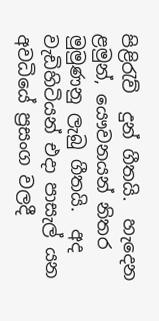පිළිරැව්  දුන් ගීතයි.  හැදෙන ළමුන්, යෞවනයන් නිතර මුමුණනු ලැබු ගීතයි.  අද වැඩිහිටියන් එදා පාසැල් යන අවධියේ ප්‍රසංග වලදී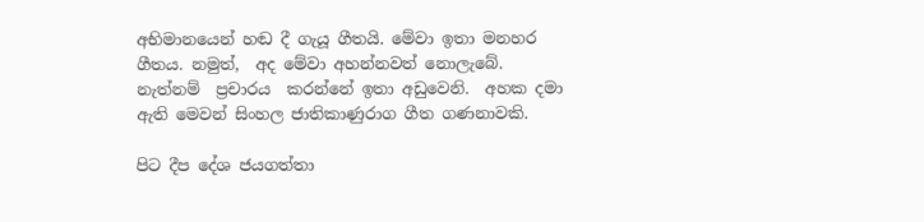අභිමානයෙන් හඬ දී ගැයූ ගීතයි. මේවා ඉතා මනහර ගීතය. නමුත්,  අද මේවා අහන්නවත් නොලැබේ.  නැත්නම්  ප්‍රචාරය  කරන්නේ ඉතා අඩුවෙනි.  අහක දමා ඇති මෙවන් සිංහල ජාතිකාණුරාග ගීත ගණනාවකි.

පිට දීප දේශ ජයගත්තා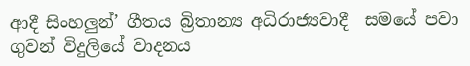ආදී සිංහලුන්’ ගීතය බ්‍රිතාන්‍ය අධිරාජ්‍යවාදී  සමයේ පවා ගුවන් විදුලියේ වාදනය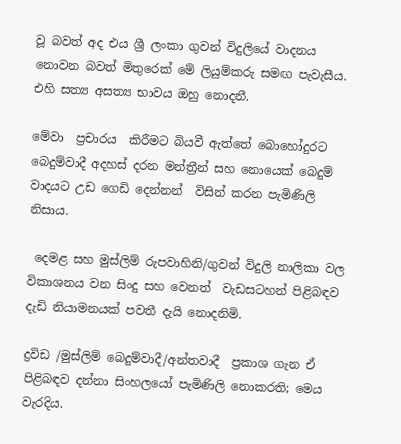වූ බවත් අද එය ශ්‍රී ලංකා ගුවන් විදුලියේ වාදනය නොවන බවත් මිතුරෙක් මේ ලියුම්කරු සමඟ පැවැසීය.  එහි සත්‍ය අසත්‍ය භාවය ඔහු නොදනී.

මේවා  ප්‍රචාරය  කිරීමට බියවී ඇත්තේ බොහෝදුරට බෙදුම්වාදී අදහස් දරන මන්ත්‍රීන් සහ නොයෙක් බෙදුම් වාදයට උඩ ගෙඩි දෙන්නන්  විසින් කරන පැමිණිලි නිසාය.

 දෙමළ සහ මුස්ලිම් රුපවාහිනි/ගුවන් විදුලි නාලිකා වල විකාශනය වන සිංදු සහ වෙනත්  වැඩසටහන් පිළිබඳව දැඩි නියාමනයක් පවතී දැයි නොදනිමි.

ද්‍රවිඩ /මුස්ලිම් බෙදුම්වාදී/අන්තවාදී  ප්‍රකාශ ගැන ඒ පිළිබඳව දන්නා සිංහලයෝ පැමිණිලි නොකරති; මෙය වැරදිය.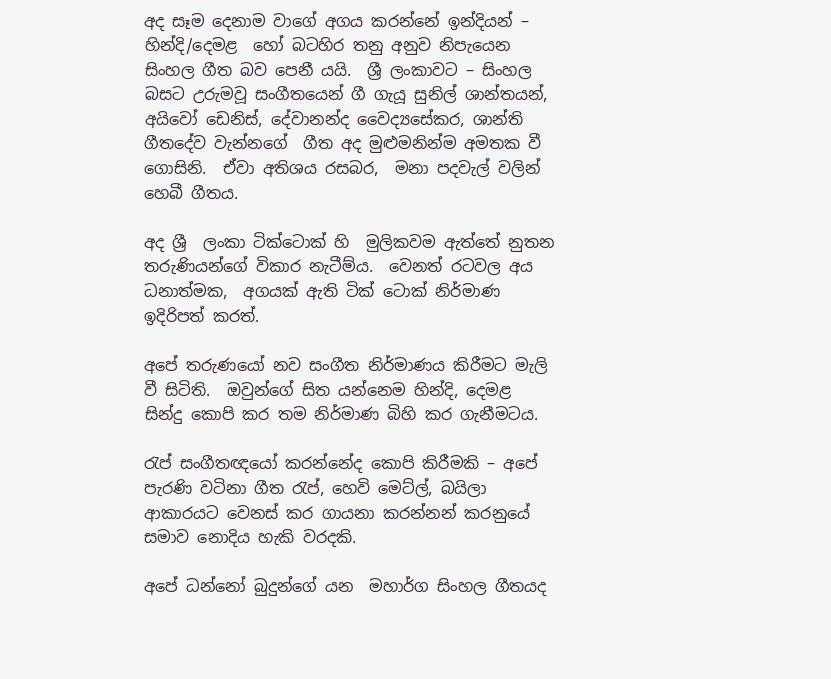අද සෑම දෙනාම වාගේ අගය කරන්නේ ඉන්දියන් – හින්දි/දෙමළ  හෝ බටහිර තනු අනුව නිපැයෙන සිංහල ගීත බව පෙනී යයි.  ශ්‍රී ලංකාවට – සිංහල බසට උරුමවූ සංගීතයෙන් ගී ගැයූ සුනිල් ශාන්තයන්,  අයිවෝ ඩෙනිස්, දේවානන්ද වෛද්‍යසේකර, ශාන්ති ගීතදේව වැන්නගේ  ගීත අද මුළුමනින්ම අමතක වී ගොසිනි.  ඒවා අතිශය රසබර,  මනා පදවැල් වලින් හෙබී ගීතය.

අද ශ්‍රී  ලංකා ටික්ටොක් හි  මුලිකවම ඇත්තේ නුතන තරුණියන්ගේ විකාර නැටීම්ය.  වෙනත් රටවල අය  ධනාත්මක,  අගයක් ඇති ටික් ටොක් නිර්මාණ ඉදිරිපත් කරත්.

අපේ තරුණයෝ නව සංගීත නිර්මාණය කිරීමට මැලි වී සිටිති.  ඔවුන්ගේ සිත යන්නෙම හින්දි, දෙමළ සින්දු කොපි කර තම නිර්මාණ බිහි කර ගැනීමටය.

රැප් සංගීතඥයෝ කරන්නේද කොපි කිරීමකි – අපේ පැරණි වටිනා ගීත රැප්, හෙවි මෙට්ල්, බයිලා ආකාරයට වෙනස් කර ගායනා කරන්නන් කරනුයේ සමාව නොදිය හැකි වරදකි.

අපේ ධන්නෝ බුදුන්ගේ යන  මහාර්ග සිංහල ගීතයද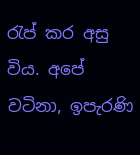රැප් කර අසු විය. අපේ වටිනා, ඉපැරණි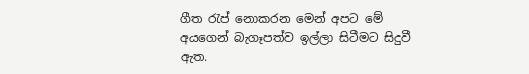ගීත රැප් නොකරන මෙන් අපට මේ අයගෙන් බැගෑපත්ව ඉල්ලා සිටීමට සිදුවී ඇත.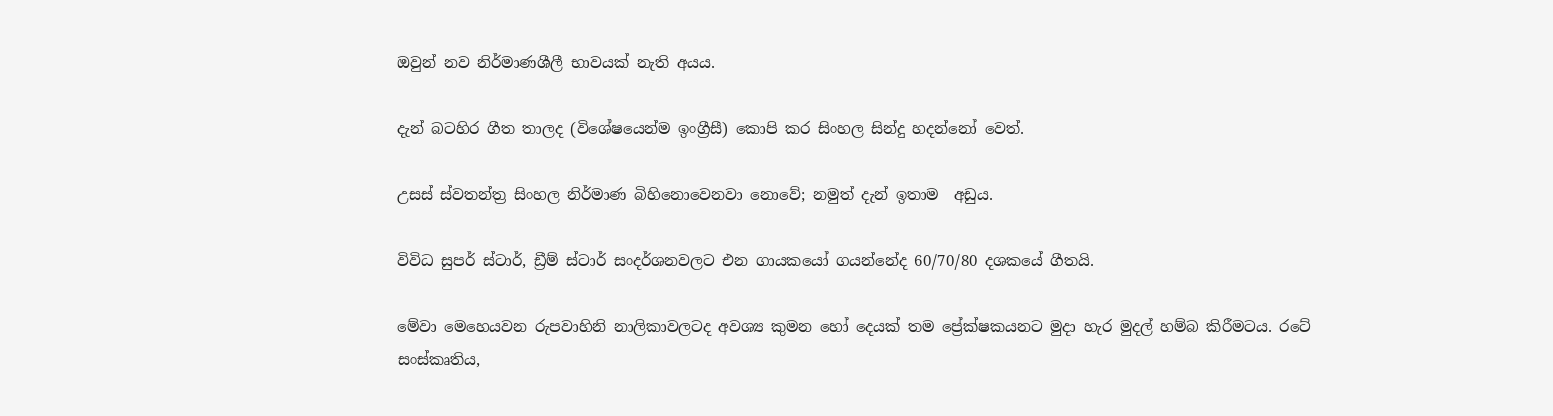ඔවුන් නව නිර්මාණශීලී භාවයක් නැති අයය.

දැන් බටහිර ගීත තාලද (විශේෂයෙන්ම ඉංග්‍රීසී) කොපි කර සිංහල සින්දු හදන්නෝ වෙත්.

උසස් ස්වතන්ත්‍ර සිංහල නිර්මාණ බිහිනොවෙනවා නොවේ; නමුත් දැන් ඉතාම  අඩුය.

විවිධ සුපර් ස්ටාර්, ඩ්‍රීම් ස්ටාර් සංදර්ශනවලට එන ගායකයෝ ගයන්නේද 60/70/80 දශකයේ ගීතයි.

මේවා මෙහෙයවන රුපවාහිනි නාලිකාවලටද අවශ්‍ය කුමන හෝ දෙයක් තම ප්‍රේක්ෂකයනට මුදා හැර මුදල් හම්බ කිරීමටය. රටේ සංස්කෘතිය,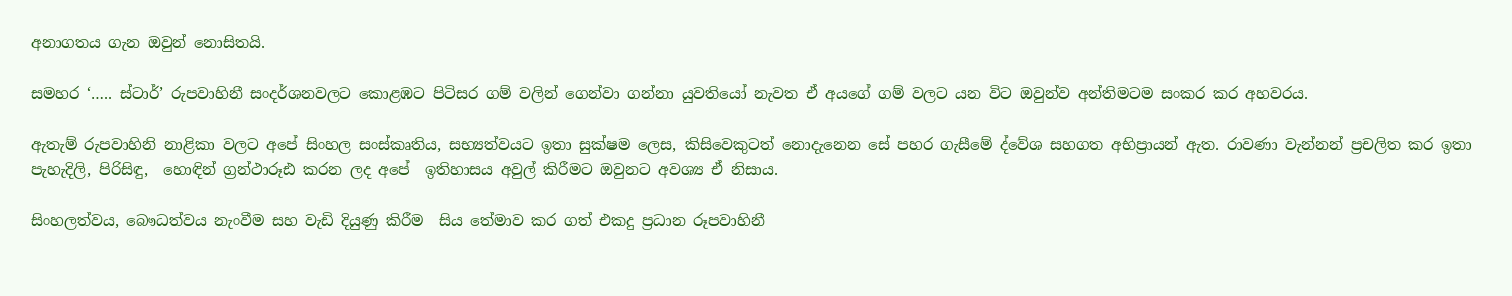අනාගතය ගැන ඔවුන් නොසිතයි.

සමහර ‘….. ස්ටාර්’ රුපවාහිනී සංදර්ශනවලට කොළඹට පිටිසර ගම් වලින් ගෙන්වා ගන්නා යුවතියෝ නැවත ඒ අයගේ ගම් වලට යන විට ඔවුන්ව අන්තිමටම සංකර කර අහවරය.

ඇතැම් රුපවාහිනි නාළිකා වලට අපේ සිංහල සංස්කෘතිය, සභ්‍යත්වයට ඉතා සුක්ෂම ලෙස, කිසිවෙකුටත් නොදැනෙන සේ පහර ගැසීමේ ද්වේශ සහගත අභිප්‍රායන් ඇත. රාවණා වැන්නන් ප්‍රචලිත කර ඉතා පැහැදිලි, පිරිසිඳු,  හොඳින් ග්‍රන්ථාරූඪ කරන ලද අපේ  ඉතිහාසය අවුල් කිරීමට ඔවුනට අවශ්‍ය ඒ නිසාය.

සිංහලත්වය, බෞධත්වය නැංවීම සහ වැඩි දියුණු කිරීම  සිය තේමාව කර ගත් එකදු ප්‍රධාන රූපවාහිනී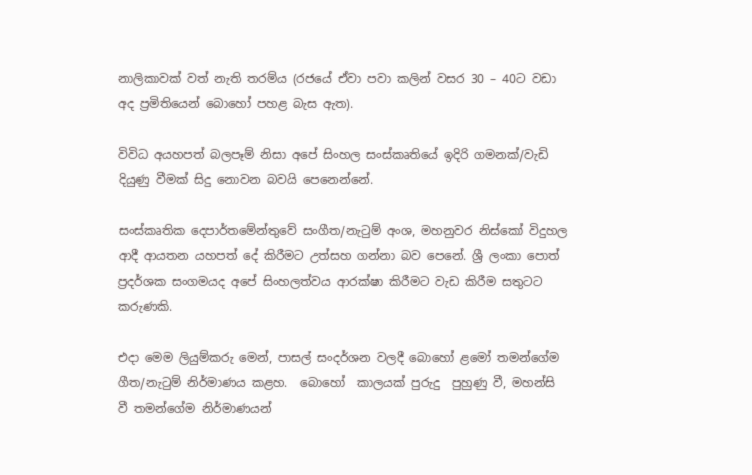නාලිකාවක් වත් නැති තරම්ය (රජයේ ඒවා පවා කලින් වසර 30 – 40ට වඩා අද ප්‍රමිතියෙන් බොහෝ පහළ බැස ඇත).

විවිධ අයහපත් බලපෑම් නිසා අපේ සිංහල සංස්කෘතියේ ඉදිරි ගමනක්/වැඩි දියුණු වීමක් සිදු නොවන බවයි පෙනෙන්නේ.

සංස්කෘතික දෙපාර්තමේන්තුවේ සංගීත/නැටුම් අංශ, මහනුවර නිස්කෝ විදුහල ආදී ආයතන යහපත් දේ කිරීමට උත්සහ ගන්නා බව පෙනේ. ශ්‍රී ලංකා පොත් ප්‍රදර්ශක සංගමයද අපේ සිංහලත්වය ආරක්ෂා කිරීමට වැඩ කිරීම සතුටට කරුණකි.

එදා මෙම ලියුම්කරු මෙන්, පාසල් සංදර්ශන වලදී බොහෝ ළමෝ තමන්ගේම ගීත/නැටුම් නිර්මාණය කළහ.  බොහෝ  කාලයක් පුරුදු  පුහුණු වී, මහන්සි වී තමන්ගේම නිර්මාණයන්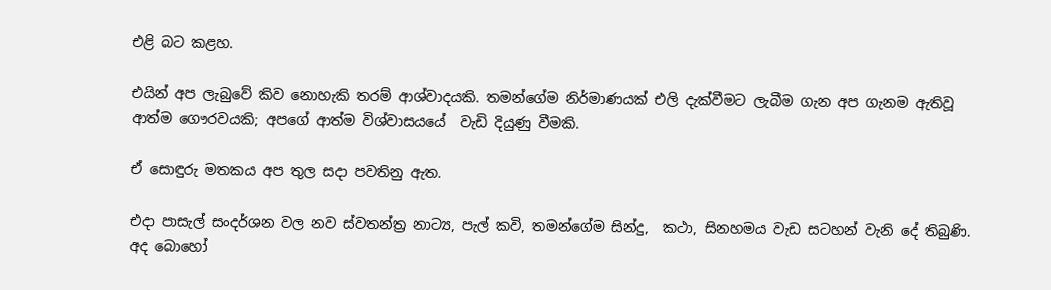එළි බට කළහ.

එයින් අප ලැබුවේ කිව නොහැකි තරම් ආශ්වාදයකි. තමන්ගේම නිර්මාණයක් එලි දැක්වීමට ලැබීම ගැන අප ගැනම ඇතිවූ ආත්ම ගෞරවයකි; අපගේ ආත්ම විශ්වාසයයේ  වැඩි දියුණු වීමකි.

ඒ සොඳුරු මතකය අප තුල සදා පවතිනු ඇත.

එදා පාසැල් සංදර්ශන වල නව ස්වතන්ත්‍ර නාට්‍ය, පැල් කවි, තමන්ගේම සින්දු,  කථා, සිනහමය වැඩ සටහන් වැනි දේ තිබුණි. අද බොහෝ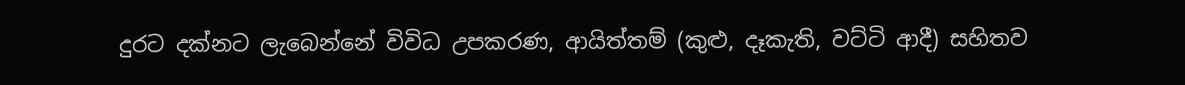දුරට දක්නට ලැබෙන්නේ විවිධ උපකරණ, ආයිත්තම් (කුළු, දෑකැති, වට්ටි ආදී) සහිතව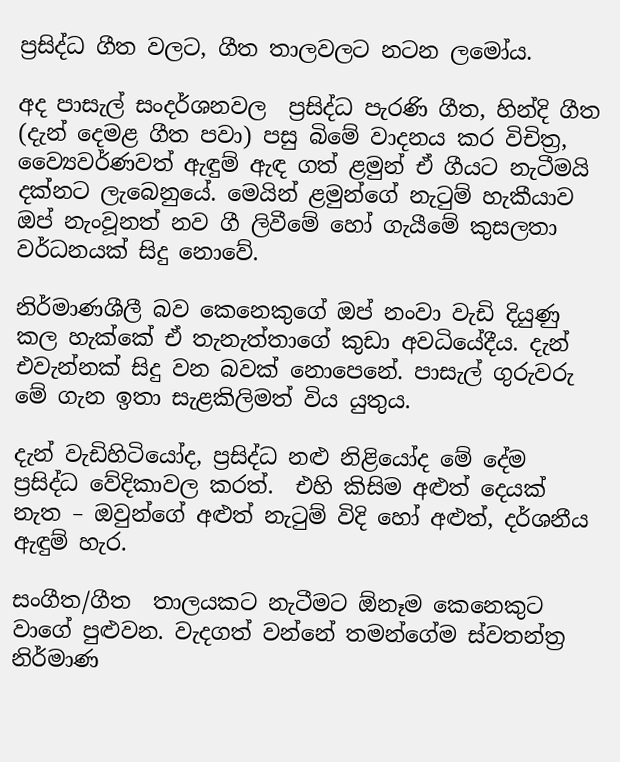ප්‍රසිද්ධ ගීත වලට, ගීත තාලවලට නටන ලමෝය.

අද පාසැල් සංදර්ශනවල  ප්‍රසිද්ධ පැරණි ගීත, හින්දි ගීත (දැන් දෙමළ ගීත පවා) පසු බිමේ වාදනය කර විචිත්‍ර, ව්‍යෛවර්ණවත් ඇඳුම් ඇඳ ගත් ළමුන් ඒ ගීයට නැටීමයි දක්නට ලැබෙනුයේ. මෙයින් ළමුන්ගේ නැටුම් හැකීයාව ඔප් නැංවූනත් නව ගී ලිවීමේ හෝ ගැයීමේ කුසලතා වර්ධනයක් සිදු නොවේ.

නිර්මාණශීලී බව කෙනෙකුගේ ඔප් නංවා වැඩි දියුණු කල හැක්කේ ඒ තැනැත්තාගේ කුඩා අවධියේදීය. දැන් එවැන්නක් සිදු වන බවක් නොපෙනේ. පාසැල් ගුරුවරු මේ ගැන ඉතා සැළකිලිමත් විය යුතුය.

දැන් වැඩිහිටියෝද, ප්‍රසිද්ධ නළු නිළියෝද මේ දේම ප්‍රසිද්ධ වේදිකාවල කරත්.  එහි කිසිම අළුත් දෙයක් නැත – ඔවුන්ගේ අළුත් නැටුම් විදි හෝ අළුත්, දර්ශනීය  ඇඳුම් හැර.

සංගීත/ගීත  තාලයකට නැටීමට ඕනෑම කෙනෙකුට වාගේ පුළුවන. වැදගත් වන්නේ තමන්ගේම ස්වතන්ත්‍ර නිර්මාණ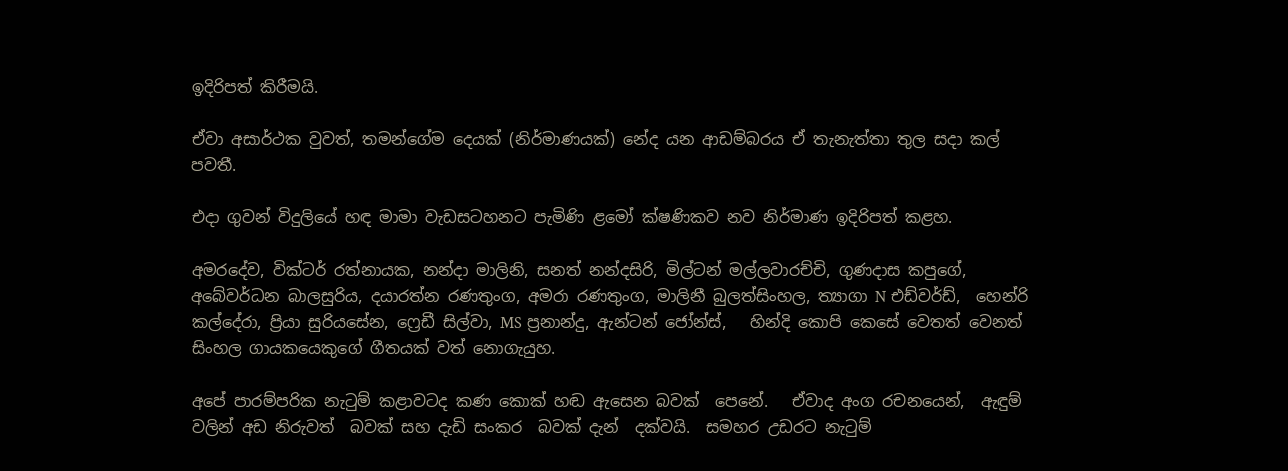ඉදිරිපත් කිරීමයි.

ඒවා අසාර්ථක වුවත්, තමන්ගේම දෙයක් (නිර්මාණයක්) නේද යන ආඩම්බරය ඒ තැනැත්තා තුල සදා කල් පවතී.

එදා ගුවන් විදුලියේ හඳ මාමා වැඩසටහනට පැමිණි ළමෝ ක්ෂණිකව නව නිර්මාණ ඉදිරිපත් කළහ.

අමරදේව, වික්ටර් රත්නායක, නන්දා මාලිනි, සනත් නන්දසිරි, මිල්ටන් මල්ලවාරච්චි, ගුණදාස කපුගේ, අබේවර්ධන බාලසුරිය, දයාරත්න රණතුංග, අමරා රණතුංග, මාලිනී බුලත්සිංහල, ත්‍යාගා N එඩ්වර්ඩ්,  හෙන්රි කල්දේරා, ප්‍රියා සුරියසේන, ෆ්‍රෙඩී සිල්වා, MS ප්‍රනාන්දු, ඇන්ටන් ජෝන්ස්,   හින්දි කොපි කෙසේ වෙතත් වෙනත් සිංහල ගායකයෙකුගේ ගීතයක් වත් නොගැයුහ.

අපේ පාරම්පරික නැටුම් කළාවටද කණ කොක් හඬ ඇසෙන බවක්  පෙනේ.   ඒවාද අංග රචනයෙන්,  ඇඳුම් වලින් අඩ නිරුවත්  බවක් සහ දැඩි සංකර  බවක් දැන්  දක්වයි.  සමහර උඩරට නැටුම්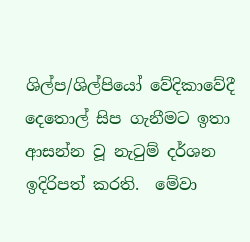ශිල්ප/ශිල්පියෝ වේදිකාවේදී දෙතොල් සිප ගැනීමට ඉතා ආසන්න වූ නැටුම් දර්ශන ඉදිරිපත් කරති.  මේවා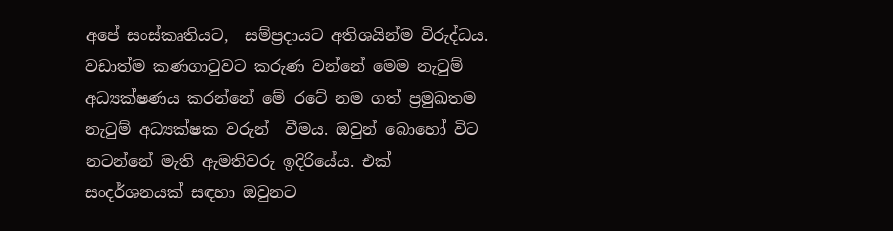අපේ සංස්කෘතියට,  සම්ප්‍රදායට අතිශයින්ම විරුද්ධය. වඩාත්ම කණගාටුවට කරුණ වන්නේ මෙම නැටුම් අධ්‍යක්ෂණය කරන්නේ මේ රටේ නම ගත් ප්‍රමුඛතම නැටුම් අධ්‍යක්ෂක වරුන්  වීමය. ඔවුන් බොහෝ විට නටන්නේ මැති ඇමතිවරු ඉදිරියේය. එක් සංදර්ශනයක් සඳහා ඔවුනට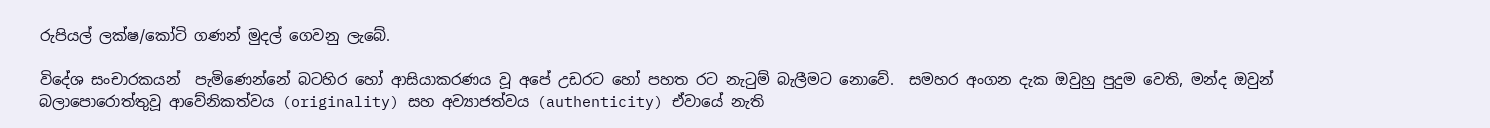රුපියල් ලක්ෂ/කෝටි ගණන් මුදල් ගෙවනු ලැබේ.

විදේශ සංචාරකයන්  පැමිණෙන්නේ බටහිර හෝ ආසියාකරණය වූ අපේ උඩරට හෝ පහත රට නැටුම් බැලීමට නොවේ.  සමහර අංගන දැක ඔවුහු පුදුම වෙති, මන්ද ඔවුන් බලාපොරොත්තුවූ ආවේනිකත්වය (originality) සහ අව්‍යාජත්වය (authenticity) ඒවායේ නැති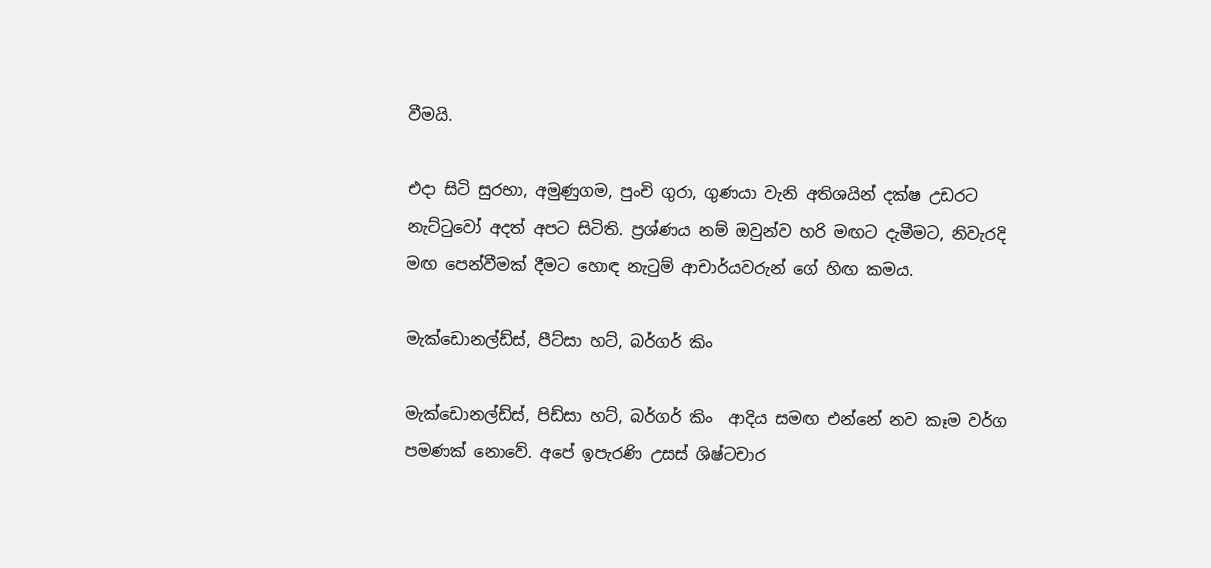වීමයි.

එදා සිටි සුරභා, අමුණුගම, පුංචි ගුරා, ගුණයා වැනි අතිශයින් දක්ෂ උඩරට නැට්ටුවෝ අදත් අපට සිටිති. ප්‍රශ්ණය නම් ඔවුන්ව හරි මඟට දැමීමට, නිවැරදි මඟ පෙන්වීමක් දීමට හොඳ නැටුම් ආචාර්යවරුන් ගේ හිඟ කමය.

මැක්ඩොනල්ඩ්ස්, පීට්සා හට්, බර්ගර් කිං

මැක්ඩොනල්ඩ්ස්, පිඩ්සා හට්, බර්ගර් කිං  ආදිය සමඟ එන්නේ නව කෑම වර්ග පමණක් නොවේ. අපේ ඉපැරණි උසස් ශිෂ්ටචාර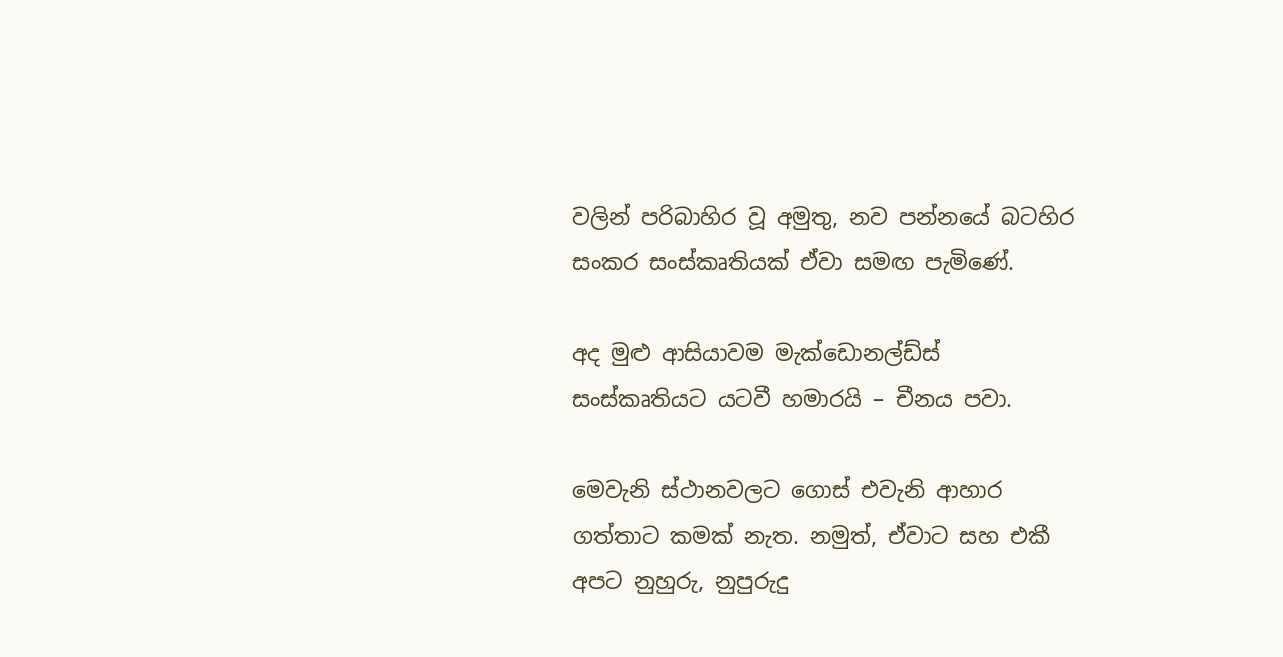වලින් පරිබාහිර වූ අමුතු, නව පන්නයේ බටහිර සංකර සංස්කෘතියක් ඒවා සමඟ පැමිණේ.

අද මුළු ආසියාවම මැක්ඩොනල්ඩ්ස්  සංස්කෘතියට යටවී හමාරයි – චීනය පවා.

මෙවැනි ස්ථානවලට ගොස් එවැනි ආහාර ගත්තාට කමක් නැත. නමුත්, ඒවාට සහ එකී අපට නුහුරු, නුපුරුදු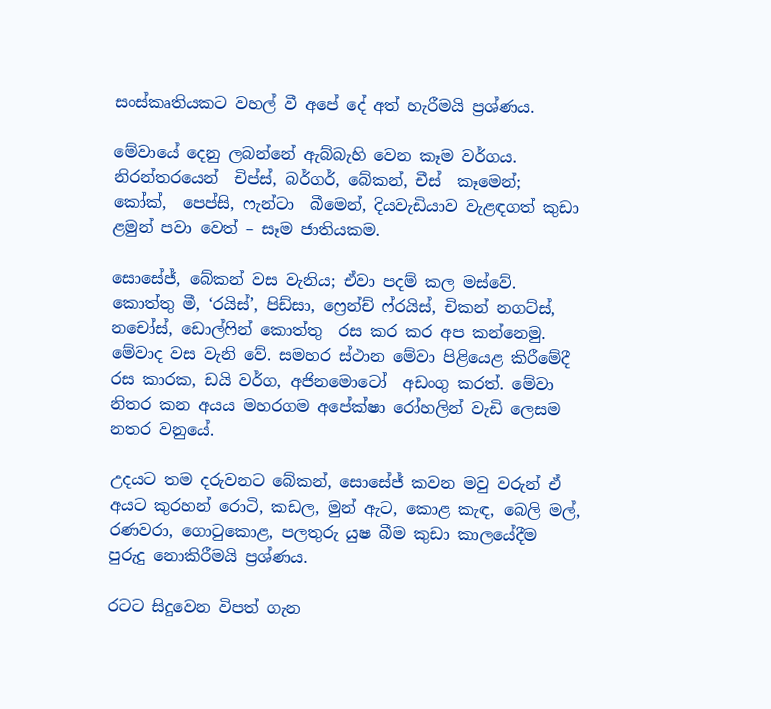සංස්කෘතියකට වහල් වී අපේ දේ අත් හැරීමයි ප්‍රශ්ණය.

මේවායේ දෙනු ලබන්නේ ඇබ්බැහි වෙන කෑම වර්ගය. නිරන්තරයෙන්  චිප්ස්, බර්ගර්, බේකන්, චීස්  කෑමෙන්;  කෝක්,  පෙප්සි, ෆැන්ටා  බීමෙන්, දියවැඩියාව වැළඳගත් කුඩා ළමුන් පවා වෙත් – සෑම ජාතියකම.

සොසේජ්, බේකන් වස වැනිය; ඒවා පදම් කල මස්වේ. කොත්තු මී, ‘රයිස්’, පිඩ්සා, ෆ්‍රෙන්ච් ෆ්රයිස්, චිකන් නගට්ස්, නචෝස්, ඩොල්ෆින් කොත්තු  රස කර කර අප කන්නෙමු. මේවාද වස වැනි වේ. සමහර ස්ථාන මේවා පිළියෙළ කිරීමේදී රස කාරක, ඩයි වර්ග, අජිනමොටෝ  අඩංගු කරත්. මේවා නිතර කන අයය මහරගම අපේක්ෂා රෝහලින් වැඩි ලෙසම නතර වනුයේ.

උදයට තම දරුවනට බේකන්, සොසේජ් කවන මවු වරුන් ඒ අයට කුරහන් රොටි, කඩල, මුන් ඇට, කොළ කැඳ, බෙලි මල්, රණවරා, ගොටුකොළ, පලතුරු යුෂ බීම කුඩා කාලයේදීම පුරුදු නොකිරීමයි ප්‍රශ්ණය.

රටට සිදුවෙන විපත් ගැන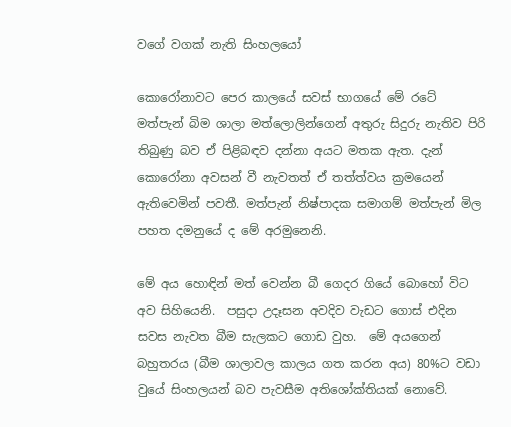වගේ වගක් නැති සිංහලයෝ

කොරෝනාවට පෙර කාලයේ සවස් භාගයේ මේ රටේ මත්පැන් බිම ශාලා මත්ලොලින්ගෙන් අතුරු සිදුරු නැතිව පිරි තිබුණු බව ඒ පිළිබඳව දන්නා අයට මතක ඇත. දැන් කොරෝනා අවසන් වී නැවතත් ඒ තත්ත්වය ක්‍රමයෙන් ඇතිවෙමින් පවතී. මත්පැන් නිෂ්පාදක සමාගම් මත්පැන් මිල පහත දමනුයේ ද මේ අරමුනෙනි.

මේ අය හොඳින් මත් වෙන්න බී ගෙදර ගියේ බොහෝ විට අව සිහියෙනි.  පසුදා උදෑසන අවදිව වැඩට ගොස් එදින සවස නැවත බීම සැලකට ගොඩ වුහ.  මේ අයගෙන් බහුතරය (බීම ශාලාවල කාලය ගත කරන අය) 80%ට වඩා වුයේ සිංහලයන් බව පැවසීම අතිශෝක්තියක් නොවේ.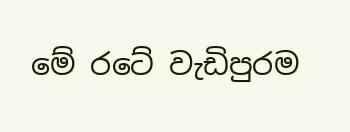මේ රටේ වැඩිපුරම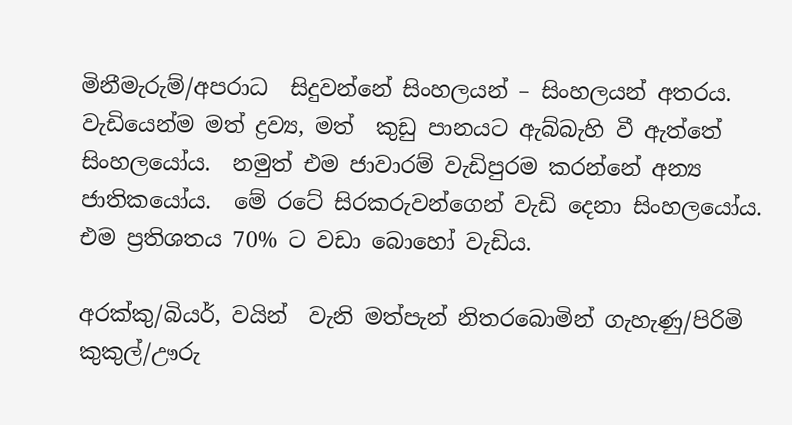මිනීමැරුම්/අපරාධ  සිදුවන්නේ සිංහලයන් – සිංහලයන් අතරය.  වැඩියෙන්ම මත් ද්‍රව්‍ය, මත්  කුඩු පානයට ඇබ්බැහි වී ඇත්තේ සිංහලයෝය.  නමුත් එම ජාවාරම් වැඩිපුරම කරන්නේ අන්‍ය ජාතිකයෝය.  මේ රටේ සිරකරුවන්ගෙන් වැඩි දෙනා සිංහලයෝය.  එම ප්‍රතිශතය 70% ට වඩා බොහෝ වැඩිය.

අරක්කු/බියර්, වයින්  වැනි මත්පැන් නිතරබොමින් ගැහැණු/පිරිමි  කුකුල්/ඌරු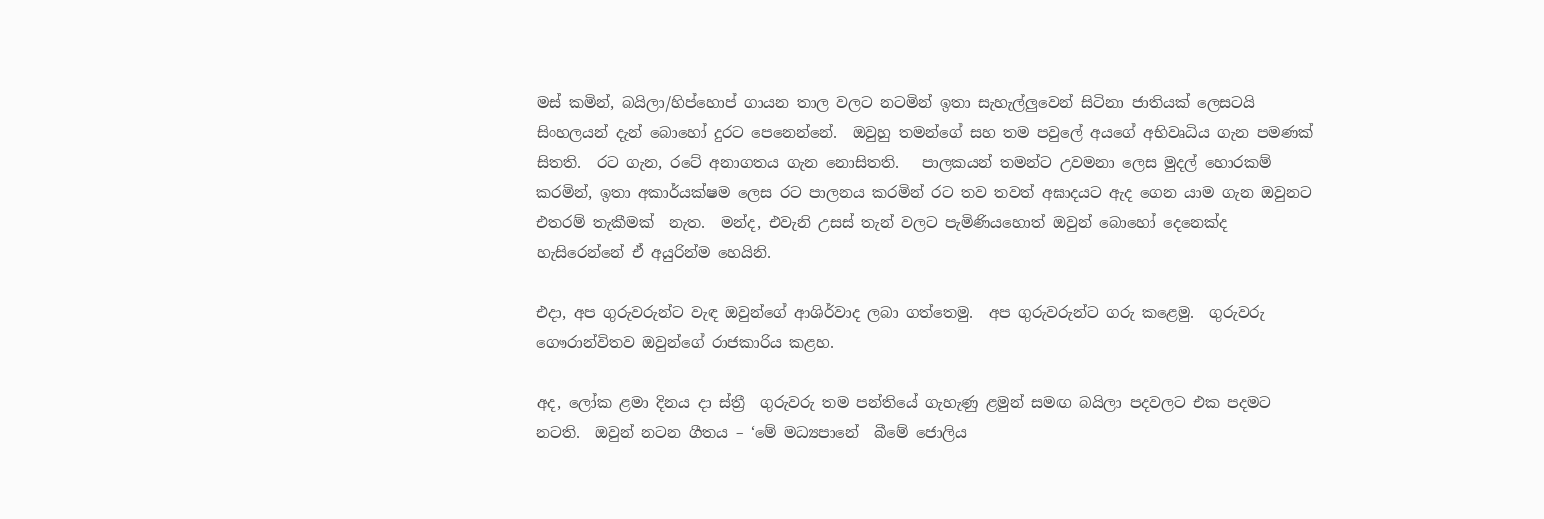මස් කමින්, බයිලා/හිප්හොප් ගායන තාල වලට නටමින් ඉතා සැහැල්ලුවෙන් සිටිනා ජාතියක් ලෙසටයි සිංහලයන් දැන් බොහෝ දුරට පෙනෙන්නේ.  ඔවුහු තමන්ගේ සහ තම පවුලේ අයගේ අභිවෘධිය ගැන පමණක් සිතති.  රට ගැන, රටේ අනාගතය ගැන නොසිතති.   පාලකයන් තමන්ට උවමනා ලෙස මුදල් හොරකම් කරමින්, ඉතා අකාර්යක්ෂම ලෙස රට පාලනය කරමින් රට තව තවත් අඝාදයට ඇද ගෙන යාම ගැන ඔවුනට එතරම් තැකීමක්  නැත.  මන්ද, එවැනි උසස් තැන් වලට පැමිණියහොත් ඔවුන් බොහෝ දෙනෙක්ද හැසිරෙන්නේ ඒ අයුරින්ම හෙයිනි.

එදා, අප ගුරුවරුන්ට වැඳ ඔවුන්ගේ ආශිර්වාද ලබා ගත්තෙමු.  අප ගුරුවරුන්ට ගරු කළෙමු.  ගුරුවරු ගෞරාන්විතව ඔවුන්ගේ රාජකාරිය කළහ.

අද, ලෝක ළමා දිනය දා ස්ත්‍රී  ගුරුවරු තම පන්තියේ ගැහැණු ළමුන් සමඟ බයිලා පදවලට එක පදමට නටති.  ඔවුන් නටන ගීතය – ‘මේ මධ්‍යපානේ  බීමේ ජොලිය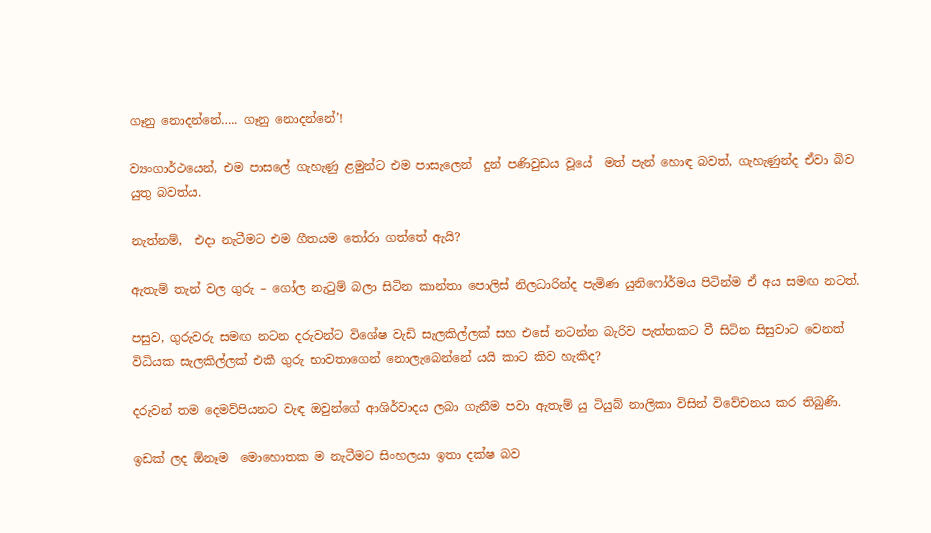ගෑනු නොදන්නේ….. ගෑනු නොදන්නේ’!

ව්‍යංගාර්ථයෙන්, එම පාසලේ ගැහැණු ළමුන්ට එම පාසැලෙන්  දුන් පණිවුඩය වූයේ  මත් පැන් හොඳ බවත්, ගැහැණුන්ද ඒවා බිව යුතු බවත්ය.

නැත්නම්,  එදා නැටීමට එම ගීතයම තෝරා ගත්තේ ඇයි?

ඇතැම් තැන් වල ගුරු – ගෝල නැටුම් බලා සිටින කාන්තා පොලිස් නිලධාරින්ද පැමිණ යුනිෆෝර්මය පිටින්ම ඒ අය සමඟ නටත්.

පසුව, ගුරුවරු සමඟ නටන දරුවන්ට විශේෂ වැඩි සැලකිල්ලක් සහ එසේ නටන්න බැරිව පැත්තකට වී සිටින සිසුවාට වෙනත් විධියක සැලකිල්ලක් එකී ගුරු භාවතාගෙන් නොලැබෙන්නේ යයි කාට කිව හැකිද?

දරුවන් තම දෙමව්පියනට වැඳ ඔවුන්ගේ ආශිර්වාදය ලබා ගැනීම පවා ඇතැම් යු ටියුබ් නාලිකා විසින් විවේචනය කර තිබුණි.

ඉඩක් ලද ඕනෑම  මොහොතක ම නැටීමට සිංහලයා ඉතා දක්ෂ බව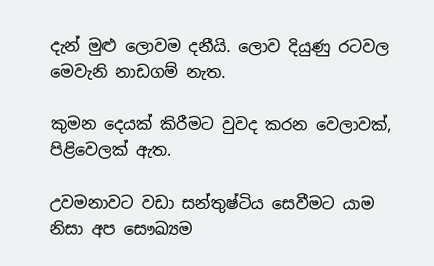දැන් මුළු ලොවම දනීයි. ලොව දියුණු රටවල මෙවැනි නාඩගම් නැත.

කුමන දෙයක් කිරීමට වුවද කරන වෙලාවක්, පිළිවෙලක් ඇත.

උවමනාවට වඩා සන්තුෂ්ටිය සෙවීමට යාම නිසා අප සෞඛ්‍යම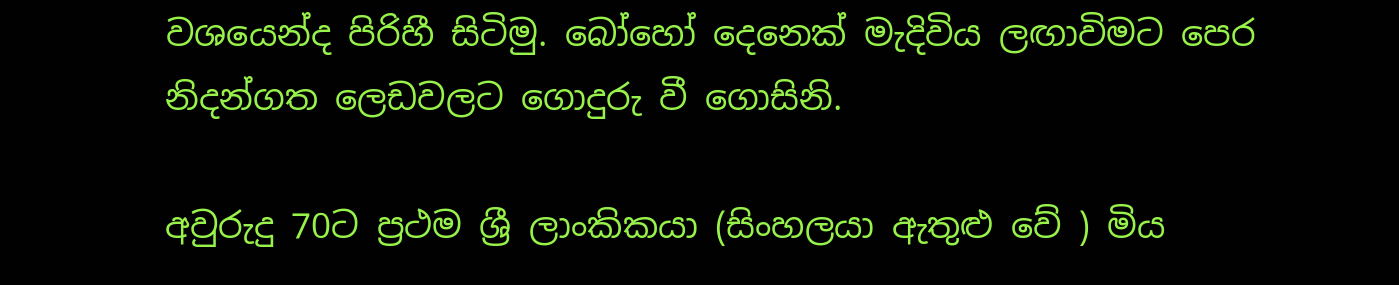වශයෙන්ද පිරිහී සිටිමු. බෝහෝ දෙනෙක් මැදිවිය ලඟාවිමට පෙර නිදන්ගත ලෙඩවලට ගොදුරු වී ගොසිනි.

අවුරුදු 70ට ප්‍රථම ශ්‍රී ලාංකිකයා (සිංහලයා ඇතුළු වේ ) මිය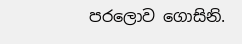පරලොව ගොසිනි.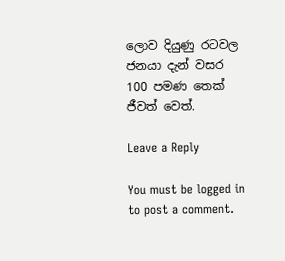ලොව දියුණු රටවල ජනයා දැන් වසර 100 පමණ තෙක් ජීවත් වෙත්.

Leave a Reply

You must be logged in to post a comment.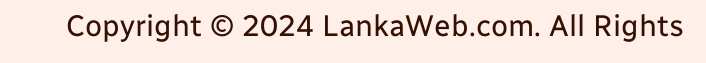Copyright © 2024 LankaWeb.com. All Rights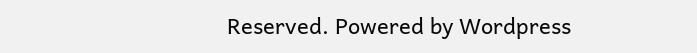Reserved. Powered by Wordpress